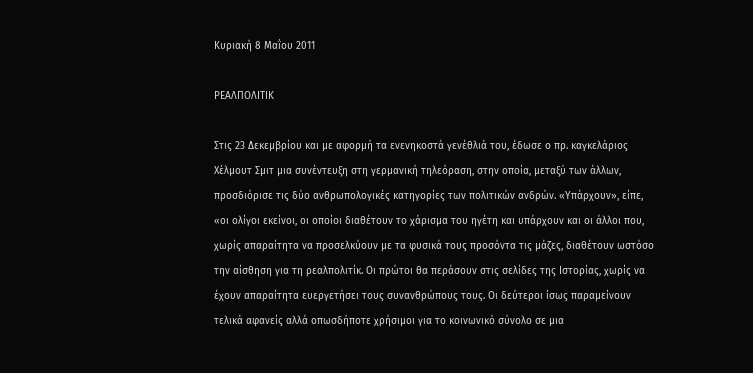Κυριακή 8 Μαΐου 2011

ΡΕΑΛΠΟΛΙΤΙΚ

Στις 23 Δεκεμβρίου και με αφορμή τα ενενηκοστά γενέθλιά του, έδωσε ο πρ. καγκελάριος Χέλμουτ Σμιτ μια συνέντευξη στη γερμανική τηλεόραση, στην οποία, μεταξύ των άλλων, προσδιόρισε τις δύο ανθρωπολογικές κατηγορίες των πολιτικών ανδρών. «Υπάρχουν», είπε, «οι ολίγοι εκείνοι, οι οποίοι διαθέτουν το χάρισμα του ηγέτη και υπάρχουν και οι άλλοι που, χωρίς απαραίτητα να προσελκύουν με τα φυσικά τους προσόντα τις μάζες, διαθέτουν ωστόσο την αίσθηση για τη ρεαλπολιτίκ. Οι πρώτοι θα περάσουν στις σελίδες της Ιστορίας, χωρίς να έχουν απαραίτητα ευεργετήσει τους συνανθρώπους τους. Οι δεύτεροι ίσως παραμείνουν τελικά αφανείς αλλά οπωσδήποτε χρήσιμοι για το κοινωνικό σύνολο σε μια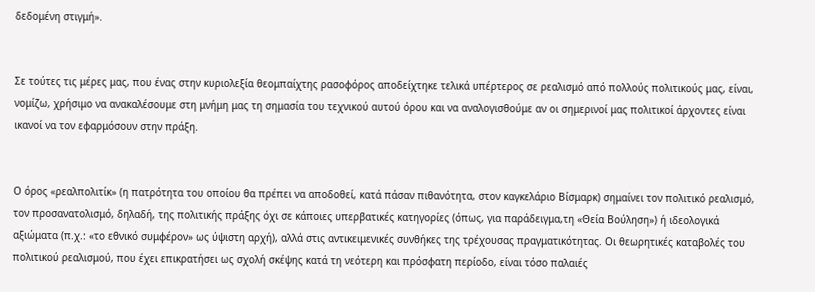δεδομένη στιγμή».


Σε τούτες τις μέρες μας, που ένας στην κυριολεξία θεομπαίχτης ρασοφόρος αποδείχτηκε τελικά υπέρτερος σε ρεαλισμό από πολλούς πολιτικούς μας, είναι, νομίζω, χρήσιμο να ανακαλέσουμε στη μνήμη μας τη σημασία του τεχνικού αυτού όρου και να αναλογισθούμε αν οι σημερινοί μας πολιτικοί άρχοντες είναι ικανοί να τον εφαρμόσουν στην πράξη.


Ο όρος «ρεαλπολιτίκ» (η πατρότητα του οποίου θα πρέπει να αποδοθεί, κατά πάσαν πιθανότητα, στον καγκελάριο Βίσμαρκ) σημαίνει τον πολιτικό ρεαλισμό, τον προσανατολισμό, δηλαδή, της πολιτικής πράξης όχι σε κάποιες υπερβατικές κατηγορίες (όπως, για παράδειγμα,τη «Θεία Βούληση») ή ιδεολογικά αξιώματα (π.χ.: «το εθνικό συμφέρον» ως ύψιστη αρχή), αλλά στις αντικειμενικές συνθήκες της τρέχουσας πραγματικότητας. Οι θεωρητικές καταβολές του πολιτικού ρεαλισμού, που έχει επικρατήσει ως σχολή σκέψης κατά τη νεότερη και πρόσφατη περίοδο, είναι τόσο παλαιές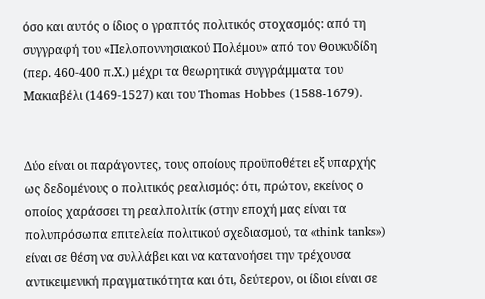όσο και αυτός ο ίδιος ο γραπτός πολιτικός στοχασμός: από τη συγγραφή του «Πελοποννησιακού Πολέμου» από τον Θουκυδίδη (περ. 460-400 π.Χ.) μέχρι τα θεωρητικά συγγράμματα του Μακιαβέλι (1469-1527) και του Thomas Hobbes (1588-1679).


Δύο είναι οι παράγοντες, τους οποίους προϋποθέτει εξ υπαρχής ως δεδομένους ο πολιτικός ρεαλισμός: ότι, πρώτον, εκείνος ο οποίος χαράσσει τη ρεαλπολιτίκ (στην εποχή μας είναι τα πολυπρόσωπα επιτελεία πολιτικού σχεδιασμού, τα «think tanks») είναι σε θέση να συλλάβει και να κατανοήσει την τρέχουσα αντικειμενική πραγματικότητα και ότι, δεύτερον, οι ίδιοι είναι σε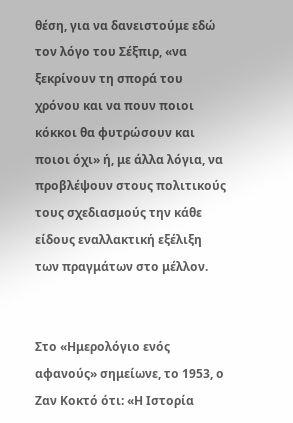θέση, για να δανειστούμε εδώ τον λόγο του Σέξπιρ, «να ξεκρίνουν τη σπορά του χρόνου και να πουν ποιοι κόκκοι θα φυτρώσουν και ποιοι όχι» ή, με άλλα λόγια, να προβλέψουν στους πολιτικούς τους σχεδιασμούς την κάθε είδους εναλλακτική εξέλιξη των πραγμάτων στο μέλλον.


Στο «Ημερολόγιο ενός αφανούς» σημείωνε, το 1953, ο Ζαν Κοκτό ότι: «Η Ιστορία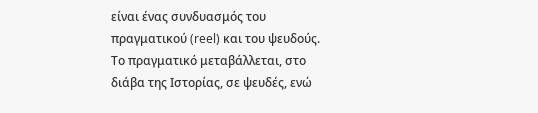είναι ένας συνδυασμός του πραγματικού (reel) και του ψευδούς. Το πραγματικό μεταβάλλεται, στο διάβα της Ιστορίας, σε ψευδές, ενώ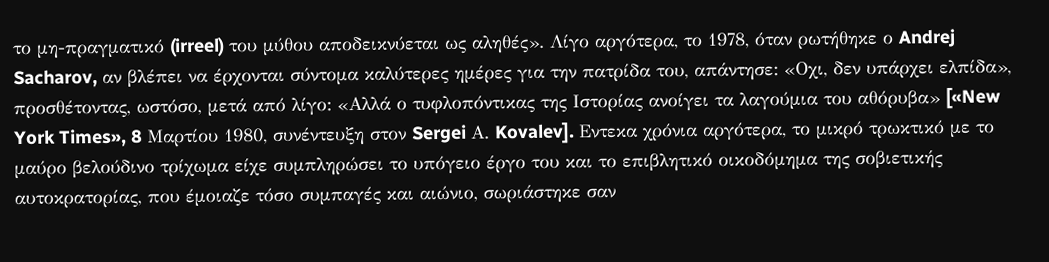το μη-πραγματικό (irreel) του μύθου αποδεικνύεται ως αληθές». Λίγο αργότερα, το 1978, όταν ρωτήθηκε ο Andrej Sacharov, αν βλέπει να έρχονται σύντομα καλύτερες ημέρες για την πατρίδα του, απάντησε: «Οχι, δεν υπάρχει ελπίδα», προσθέτοντας, ωστόσο, μετά από λίγο: «Αλλά ο τυφλοπόντικας της Ιστορίας ανοίγει τα λαγούμια του αθόρυβα» [«New York Times», 8 Μαρτίου 1980, συνέντευξη στον Sergei Α. Kovalev]. Εντεκα χρόνια αργότερα, το μικρό τρωκτικό με το μαύρο βελούδινο τρίχωμα είχε συμπληρώσει το υπόγειο έργο του και το επιβλητικό οικοδόμημα της σοβιετικής αυτοκρατορίας, που έμοιαζε τόσο συμπαγές και αιώνιο, σωριάστηκε σαν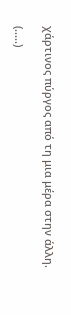χάρτινος πύργος από τη μια μέρα στην άλλη.

(.....)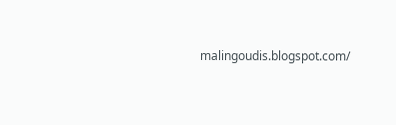malingoudis.blogspot.com/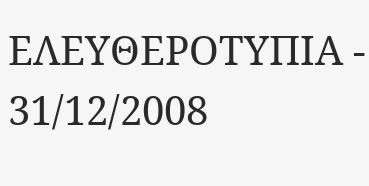ΕΛΕΥΘΕΡΟΤΥΠΙΑ - 31/12/2008